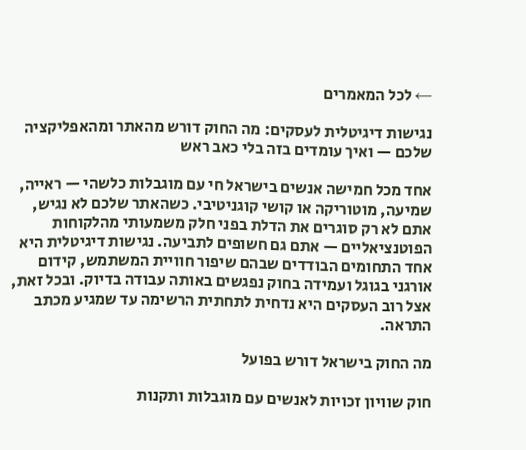← לכל המאמרים

נגישות דיגיטלית לעסקים: מה החוק דורש מהאתר ומהאפליקציה שלכם — ואיך עומדים בזה בלי כאב ראש

אחד מכל חמישה אנשים בישראל חי עם מוגבלות כלשהי — ראייה, שמיעה, מוטוריקה או קושי קוגניטיבי. כשהאתר שלכם לא נגיש, אתם לא רק סוגרים את הדלת בפני חלק משמעותי מהלקוחות הפוטנציאליים — אתם גם חשופים לתביעה. נגישות דיגיטלית היא אחד התחומים הבודדים שבהם שיפור חוויית המשתמש, קידום אורגני בגוגל ועמידה בחוק נפגשים באותה עבודה בדיוק. ובכל זאת, אצל רוב העסקים היא נדחית לתחתית הרשימה עד שמגיע מכתב התראה.

מה החוק בישראל דורש בפועל

חוק שוויון זכויות לאנשים עם מוגבלות ותקנות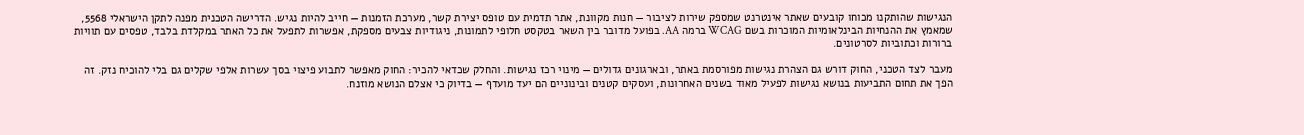הנגישות שהותקנו מכוחו קובעים שאתר אינטרנט שמספק שירות לציבור — חנות מקוונת, אתר תדמית עם טופס יצירת קשר, מערכת הזמנות — חייב להיות נגיש. הדרישה הטכנית מפנה לתקן הישראלי 5568, שמאמץ את ההנחיות הבינלאומיות המוכרות בשם WCAG ברמה AA. בפועל מדובר בין השאר בטקסט חלופי לתמונות, ניגודיות צבעים מספקת, אפשרות לתפעל את כל האתר במקלדת בלבד, טפסים עם תוויות ברורות וכתוביות לסרטונים.

מעבר לצד הטכני, החוק דורש גם הצהרת נגישות מפורסמת באתר, ובארגונים גדולים — מינוי רכז נגישות. והחלק שכדאי להכיר: החוק מאפשר לתבוע פיצוי בסך עשרות אלפי שקלים גם בלי להוכיח נזק. זה הפך את תחום התביעות בנושא נגישות לפעיל מאוד בשנים האחרונות, ועסקים קטנים ובינוניים הם יעד מועדף — בדיוק כי אצלם הנושא מוזנח.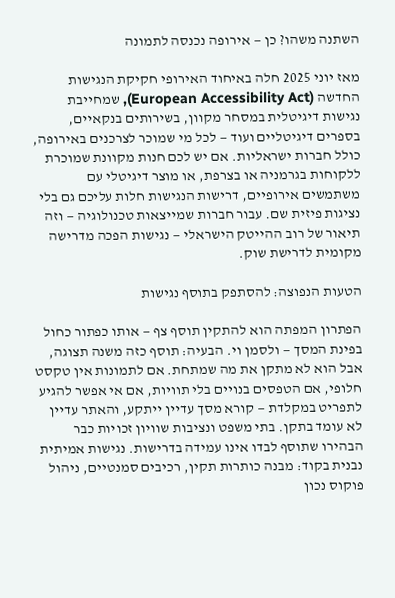השתנה משהו? כן — אירופה נכנסה לתמונה

מאז יוני 2025 חלה באיחוד האירופי חקיקת הנגישות החדשה (European Accessibility Act), שמחייבת נגישות דיגיטלית במסחר מקוון, בשירותים בנקאיים, בספרים דיגיטליים ועוד — לכל מי שמוכר לצרכנים באירופה, כולל חברות ישראליות. אם יש לכם חנות מקוונת שמוכרת ללקוחות בגרמניה או בצרפת, או מוצר דיגיטלי עם משתמשים אירופיים, דרישות הנגישות חלות עליכם גם בלי נציגות פיזית שם. עבור חברות שמייצאות טכנולוגיה — וזה תיאור של רוב ההייטק הישראלי — נגישות הפכה מדרישה מקומית לדרישת שוק.

הטעות הנפוצה: להסתפק בתוסף נגישות

הפתרון המפתה הוא להתקין תוסף צף — אותו כפתור כחול בפינת המסך — ולסמן וי. הבעיה: תוסף כזה משנה תצוגה, אבל הוא לא מתקן את מה שמתחת. אם לתמונות אין טקסט חלופי, אם הטפסים בנויים בלי תוויות, אם אי אפשר להגיע לתפריט במקלדת — קורא מסך עדיין ייתקע, והאתר עדיין לא עומד בתקן. בתי משפט ונציבות שוויון זכויות כבר הבהירו שתוסף לבדו אינו עמידה בדרישות. נגישות אמיתית נבנית בקוד: מבנה כותרות תקין, רכיבים סמנטיים, ניהול פוקוס נכון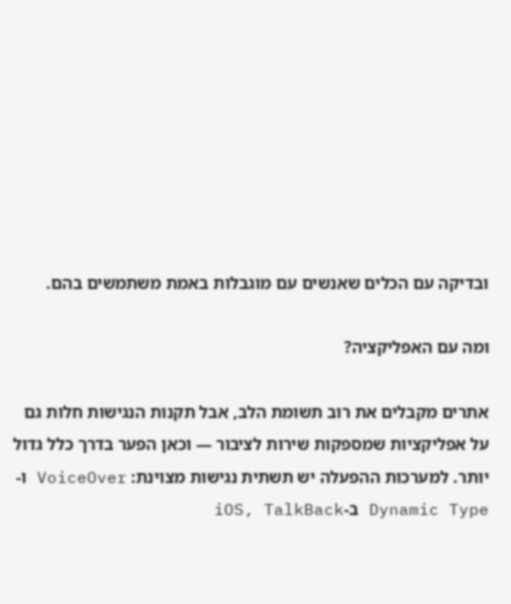ובדיקה עם הכלים שאנשים עם מוגבלות באמת משתמשים בהם.

ומה עם האפליקציה?

אתרים מקבלים את רוב תשומת הלב, אבל תקנות הנגישות חלות גם על אפליקציות שמספקות שירות לציבור — וכאן הפער בדרך כלל גדול יותר. למערכות ההפעלה יש תשתית נגישות מצוינת: VoiceOver ו-Dynamic Type ב-iOS, TalkBack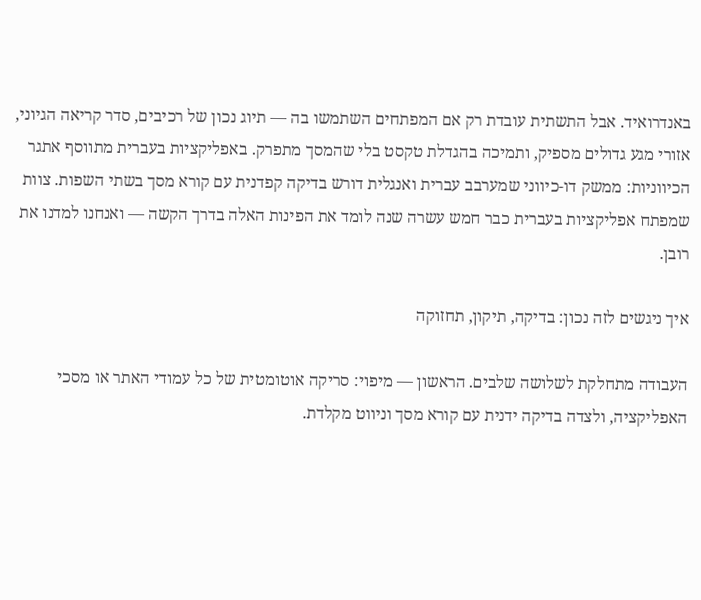באנדרואיד. אבל התשתית עובדת רק אם המפתחים השתמשו בה — תיוג נכון של רכיבים, סדר קריאה הגיוני, אזורי מגע גדולים מספיק, ותמיכה בהגדלת טקסט בלי שהמסך מתפרק. באפליקציות בעברית מתווסף אתגר הכיווניות: ממשק דו-כיווני שמערבב עברית ואנגלית דורש בדיקה קפדנית עם קורא מסך בשתי השפות. צוות שמפתח אפליקציות בעברית כבר חמש עשרה שנה לומד את הפינות האלה בדרך הקשה — ואנחנו למדנו את רובן.

איך ניגשים לזה נכון: בדיקה, תיקון, תחזוקה

העבודה מתחלקת לשלושה שלבים. הראשון — מיפוי: סריקה אוטומטית של כל עמודי האתר או מסכי האפליקציה, ולצדה בדיקה ידנית עם קורא מסך וניווט מקלדת.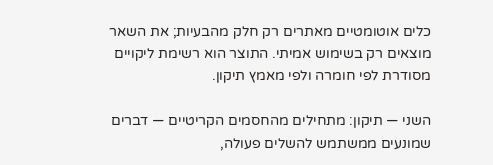כלים אוטומטיים מאתרים רק חלק מהבעיות; את השאר מוצאים רק בשימוש אמיתי. התוצר הוא רשימת ליקויים מסודרת לפי חומרה ולפי מאמץ תיקון.

השני — תיקון: מתחילים מהחסמים הקריטיים — דברים שמונעים ממשתמש להשלים פעולה,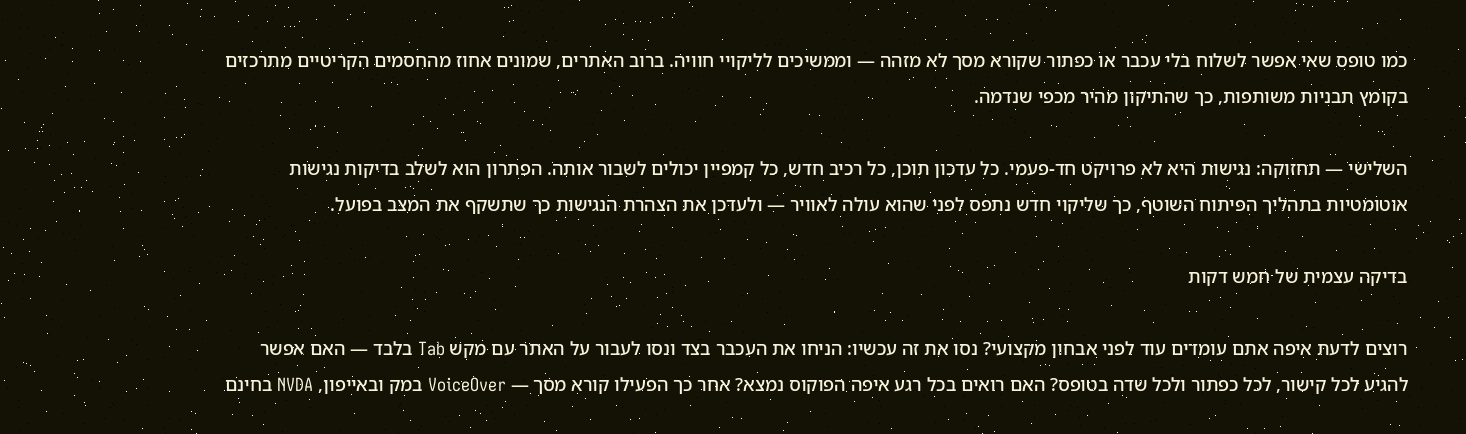כמו טופס שאי אפשר לשלוח בלי עכבר או כפתור שקורא מסך לא מזהה — וממשיכים לליקויי חוויה. ברוב האתרים, שמונים אחוז מהחסמים הקריטיים מתרכזים בקומץ תבניות משותפות, כך שהתיקון מהיר מכפי שנדמה.

השלישי — תחזוקה: נגישות היא לא פרויקט חד-פעמי. כל עדכון תוכן, כל רכיב חדש, כל קמפיין יכולים לשבור אותה. הפתרון הוא לשלב בדיקות נגישות אוטומטיות בתהליך הפיתוח השוטף, כך שליקוי חדש נתפס לפני שהוא עולה לאוויר — ולעדכן את הצהרת הנגישות כך שתשקף את המצב בפועל.

בדיקה עצמית של חמש דקות

רוצים לדעת איפה אתם עומדים עוד לפני אבחון מקצועי? נסו את זה עכשיו: הניחו את העכבר בצד ונסו לעבור על האתר עם מקש Tab בלבד — האם אפשר להגיע לכל קישור, לכל כפתור ולכל שדה בטופס? האם רואים בכל רגע איפה הפוקוס נמצא? אחר כך הפעילו קורא מסך — VoiceOver במק ובאייפון, NVDA בחינם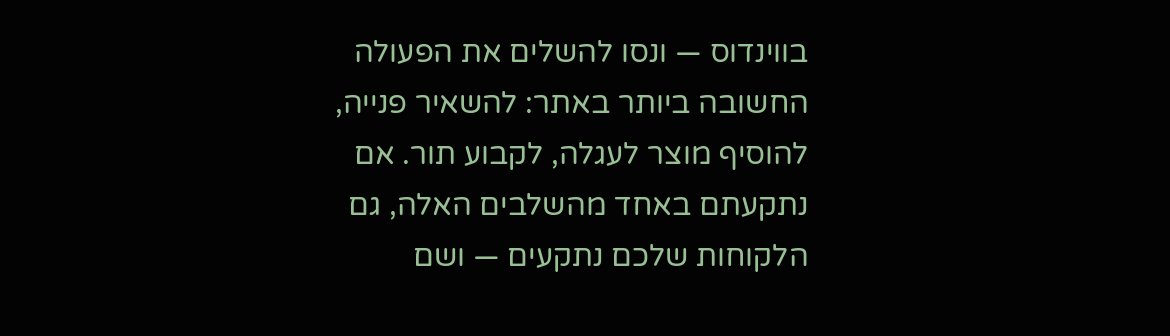בווינדוס — ונסו להשלים את הפעולה החשובה ביותר באתר: להשאיר פנייה, להוסיף מוצר לעגלה, לקבוע תור. אם נתקעתם באחד מהשלבים האלה, גם הלקוחות שלכם נתקעים — ושם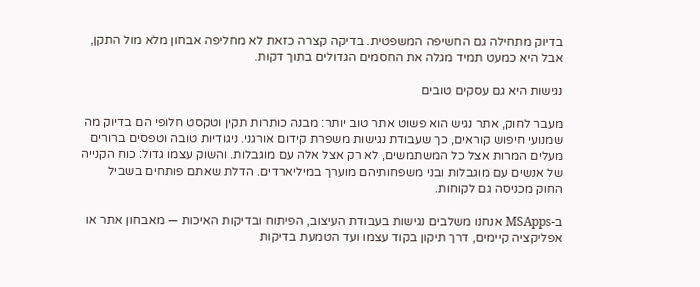בדיוק מתחילה גם החשיפה המשפטית. בדיקה קצרה כזאת לא מחליפה אבחון מלא מול התקן, אבל היא כמעט תמיד מגלה את החסמים הגדולים בתוך דקות.

נגישות היא גם עסקים טובים

מעבר לחוק, אתר נגיש הוא פשוט אתר טוב יותר: מבנה כותרות תקין וטקסט חלופי הם בדיוק מה שמנועי חיפוש קוראים, כך שעבודת נגישות משפרת קידום אורגני. ניגודיות טובה וטפסים ברורים מעלים המרות אצל כל המשתמשים, לא רק אצל אלה עם מוגבלות. והשוק עצמו גדול: כוח הקנייה של אנשים עם מוגבלות ובני משפחותיהם מוערך במיליארדים. הדלת שאתם פותחים בשביל החוק מכניסה גם לקוחות.

ב-MSApps אנחנו משלבים נגישות בעבודת העיצוב, הפיתוח ובדיקות האיכות — מאבחון אתר או אפליקציה קיימים, דרך תיקון בקוד עצמו ועד הטמעת בדיקות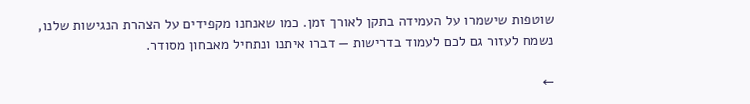שוטפות שישמרו על העמידה בתקן לאורך זמן. כמו שאנחנו מקפידים על הצהרת הנגישות שלנו, נשמח לעזור גם לכם לעמוד בדרישות — דברו איתנו ונתחיל מאבחון מסודר.

←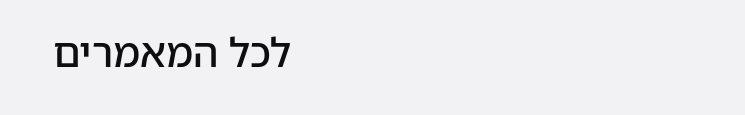לכל המאמרים